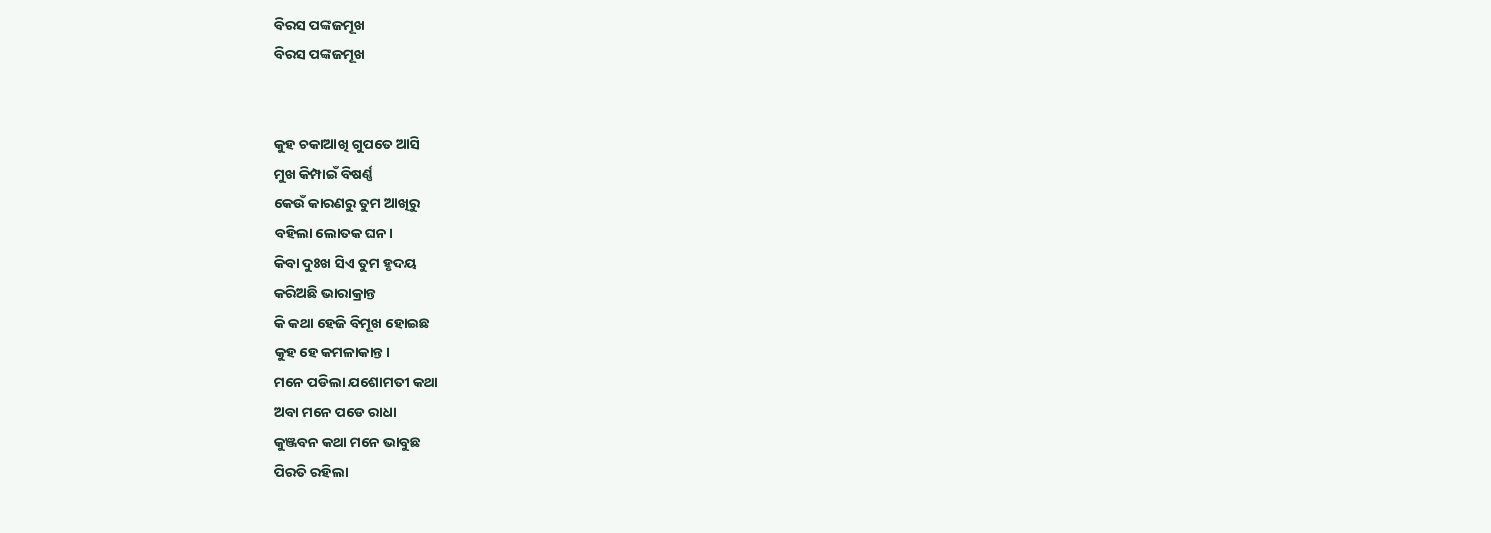ବିରସ ପଙ୍କଜମୂଖ
ବିରସ ପଙ୍କଜମୂଖ


କୁହ ଚକାଆଖି ଗୁପତେ ଆସି
ମୁଖ କିମ୍ପାଇଁ ବିଷର୍ଣ୍ଣ
କେଉଁ କାରଣରୁ ତୁମ ଆଖିରୁ
ବହିଲା ଲୋତକ ଘନ।
କିବା ଦୁଃଖ ସିଏ ତୁମ ହୃଦୟ
କରିଅଛି ଭାରାକ୍ରାନ୍ତ
କି କଥା ହେଜି ବିମୂଖ ହୋଇଛ
କୁହ ହେ କମଳାକାନ୍ତ।
ମନେ ପଡିଲା ଯଶୋମତୀ କଥା
ଅବା ମନେ ପଡେ ରାଧା
କୁଞ୍ଜବନ କଥା ମନେ ଭାବୁଛ
ପିରତି ରହିଲା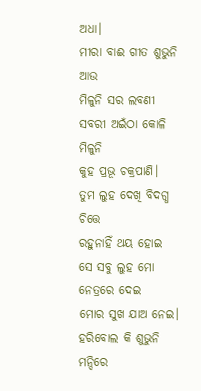ଅଧା।
ମୀରା ବାଈ ଗୀତ ଶୁଭୁନି ଆଉ
ମିଳୁନି ସର ଲବଣୀ
ସବରୀ ଅଇଁଠା କୋଳି ମିଳୁନି
କୁହ ପ୍ରଭୂ ଚକ୍ରପାଣି।
ତୁମ ଲୁହ ଦେଖି ବିଦଗ୍ଧ ଚିତ୍ତେ
ରହୁନାହିଁ ଥୟ ହୋଇ
ସେ ସବୁ ଲୁହ ମୋ ନେତ୍ରରେ ଦେଇ
ମୋର ସୁଖ ଯାଅ ନେଇ।
ହରିବୋଲ କି ଶୁଭୁନି ମନ୍ଦିରେ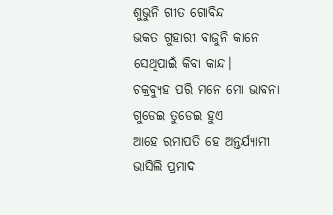ଶୁଭୁନି ଗୀତ ଗୋବିନ୍ଦ
ଭକତ ଗୁହାରୀ ବାଜୁନି କାନେ
ସେଥିପାଇଁ କିବା କାନ୍ଦ।
ଚକ୍ରବ୍ୟୁହ ପରି ମନେ ମୋ ଭାବନା
ଗୁଡେଇ ତୁଡେଇ ହୁଏ
ଆହେ ରମାପତି ହେ ଅନ୍ତର୍ଯ୍ୟାମୀ
ଭାସିଲି ପ୍ରମାଦ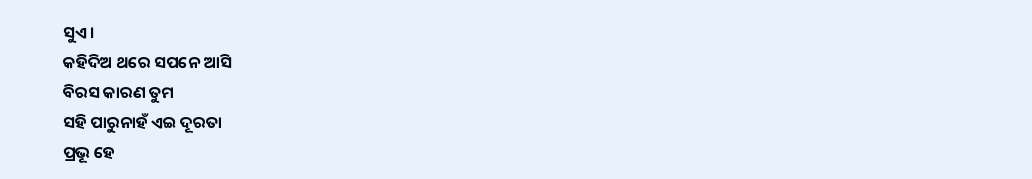ସୁଏ।
କହିଦିଅ ଥରେ ସପନେ ଆସି
ବିରସ କାରଣ ତୁମ
ସହି ପାରୁନାହଁ ଏଇ ଦୂରତା
ପ୍ରଭୂ ହେ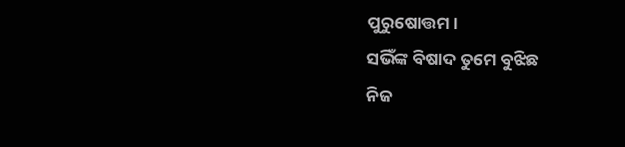ପୁରୁଷୋତ୍ତମ।
ସଭିଁଙ୍କ ବିଷାଦ ତୁମେ ବୁଝିଛ
ନିଜ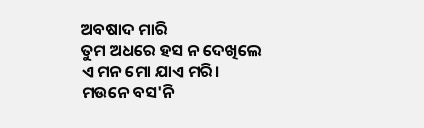ଅବଷାଦ ମାରି
ତୁମ ଅଧରେ ହସ ନ ଦେଖିଲେ
ଏ ମନ ମୋ ଯାଏ ମରି।
ମଉନେ ବସ'ନି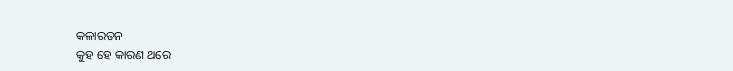କଳାରତନ
କୁହ ହେ କାରଣ ଥରେ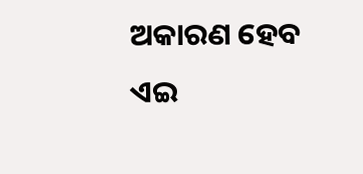ଅକାରଣ ହେବ ଏଇ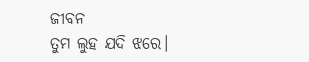ଜୀବନ
ତୁମ ଲୁହ ଯଦି ଝରେ।